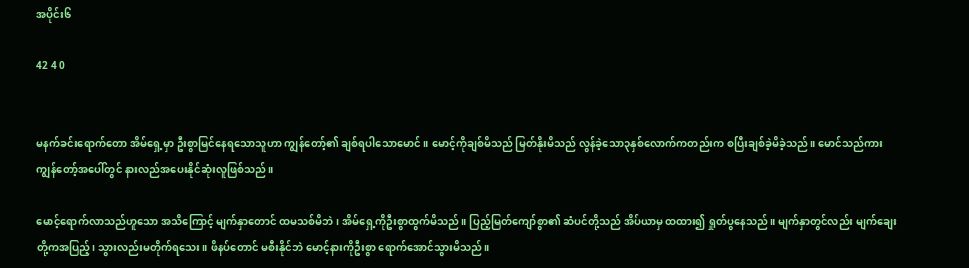အပိုင်း၆

42 4 0


မနက်ခင်းရောက်တော အိမ်ရှေ့မှာ ဦးစွာမြင်နေရသောသူဟာ ကျွန်တော့်၏ ချစ်ရပါသောမောင်။ မောင့်ကိုချစ်မိသည် မြတ်နိုးမိသည် လွန်ခဲ့သော၃နှစ်လောက်ကတည်းက စပြီးချစ်ခဲ့မိခဲ့သည်။ မောင်သည်ကား ကျွန်တော့်အပေါ်တွင် နားလည်အပေးနိုင်ဆုံးလူဖြစ်သည်။

မောင့်ရောက်လာသည်ဟူသော အသိကြောင့် မျက်နှာတောင် ထမသစ်မိဘဲ၊ အိမ်ရှေ့ကိုဦးစွာထွက်မိသည်။ ပြည့်မြတ်ကျော်စွာ၏ ဆံပင်တို့သည် အိပ်ယာမှ ထထား၍ ရှုတ်ပွနေသည်။ မျက်နှာတွင်လည်း မျက်ချေးတို့ကအပြည့်၊ သွားလည်းမတိုက်ရသေး။ ဖိနပ်တောင် မစီးနိုင်ဘဲ မောင့်နားကိုဦးစွာ ရောက်အောင်သွားမိသည်။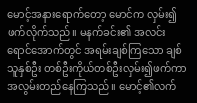မောင့်အနားရောက်တော့ မောင်က လှမ်း၍ဖက်လိုက်သည်။ မနက်ခင်း၏ အလင်းရောင်အောက်တွင် အရမ်းချစ်ကြသော ချစ်သူနှစ်ဦး တစ်ဦးကိုယ်တစ်ဦးလှမ်း၍ဖက်ကာ အလွမ်းတည်နေကြသည်။ မောင့်၏လက်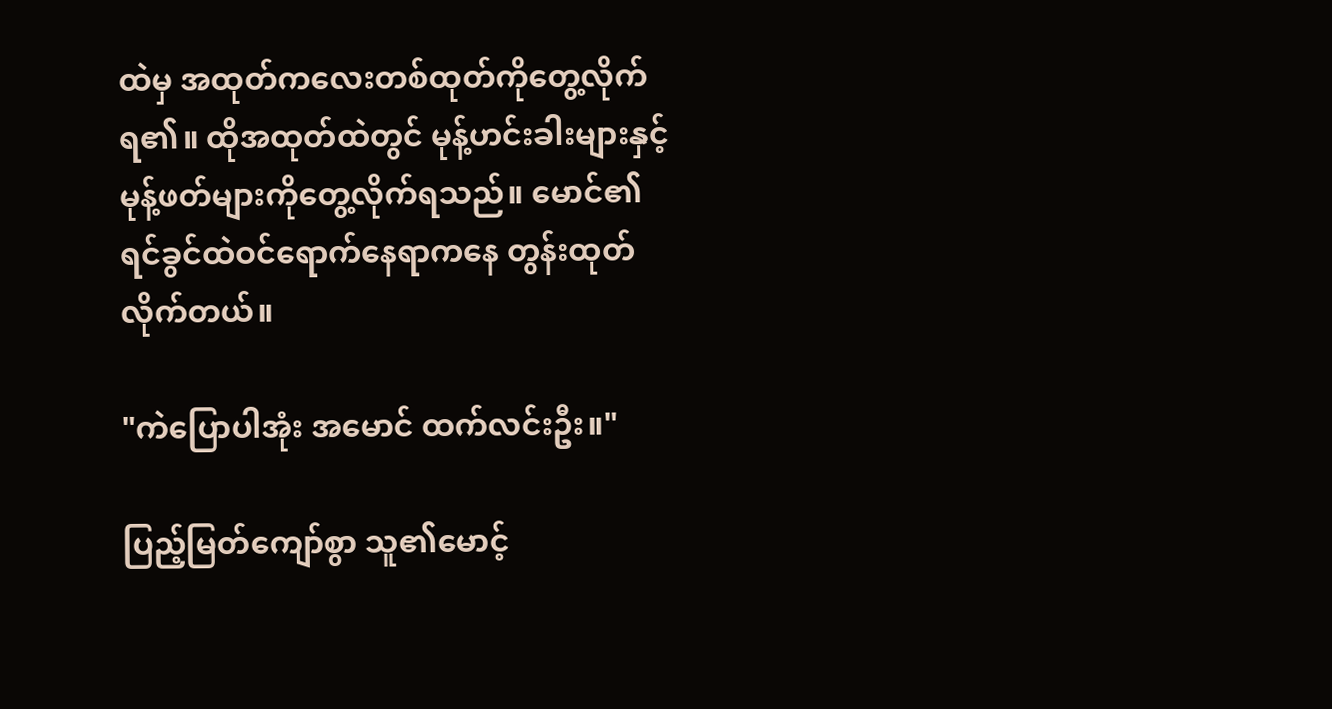ထဲမှ အထုတ်ကလေးတစ်ထုတ်ကိုတွေ့လိုက်ရ၏။ ထိုအထုတ်ထဲတွင် မုန့်ဟင်းခါးများနှင့် မုန့်ဖတ်များကိုတွေ့လိုက်ရသည်။ မောင်၏ရင်ခွင်ထဲဝင်ရောက်နေရာကနေ တွန်းထုတ်လိုက်တယ်။

"ကဲပြောပါအုံး အမောင် ထက်လင်းဦး။"

ပြည့်မြတ်ကျော်စွာ သူ၏မောင့်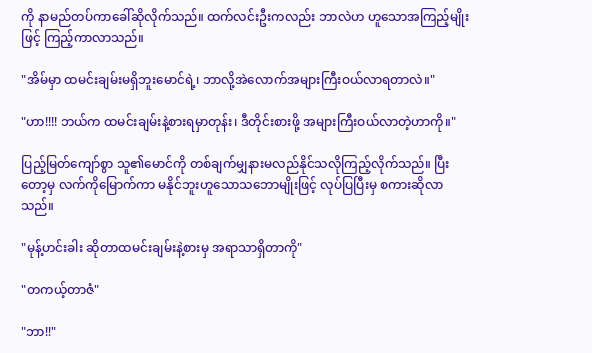ကို နာမည်တပ်ကာခေါ်ဆိုလိုက်သည်။ ထက်လင်းဦးကလည်း ဘာလဲဟ ဟူသောအကြည့်မျိုးဖြင့် ကြည့်ကာလာသည်။

"အိမ်မှာ ထမင်းချမ်းမရှိဘူးမောင်ရဲ့၊ ဘာလို့အဲလောက်အများကြီးဝယ်လာရတာလဲ။"

"ဟာ!!!! ဘယ်က ထမင်းချမ်းနဲ့စားရမှာတုန်း၊ ဒီတိုင်းစားဖို့ အများကြီးဝယ်လာတဲ့ဟာကို။"

ပြည့်မြတ်ကျော်စွာ သူ၏မောင်ကို တစ်ချက်မျှနားမလည်နိုင်သလိုကြည့်လိုက်သည်။ ပြီးတော့မှ လက်ကိုမြောက်ကာ မနိုင်ဘူးဟူသောသဘောမျိုးဖြင့် လုပ်ပြပြီးမှ စကားဆိုလာသည်။

"မုန့်ဟင်းခါး ဆိုတာထမင်းချမ်းနဲ့စားမှ အရာသာရှိတာကို"

"တကယ့်တာဇံ"

"ဘာ!!"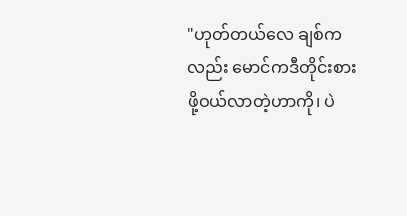"ဟုတ်တယ်လေ ချစ်ကလည်း မောင်ကဒီတိုင်းစားဖို့ဝယ်လာတဲ့ဟာကို၊ ပဲ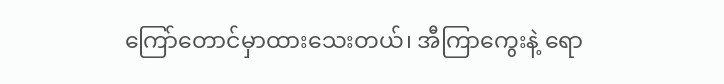ကြော်တောင်မှာထားသေးတယ်၊ အီကြာကွေးနဲ့ ရော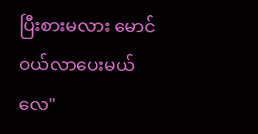ပြီးစားမလား မောင်ဝယ်လာပေးမယ်လေ"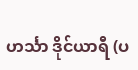ဟင်္သာ ဒိုင်ယာရီ (ပ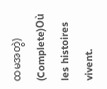ထမအတွဲ) (Complete)Où les histoires vivent.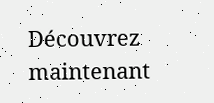Découvrez maintenant